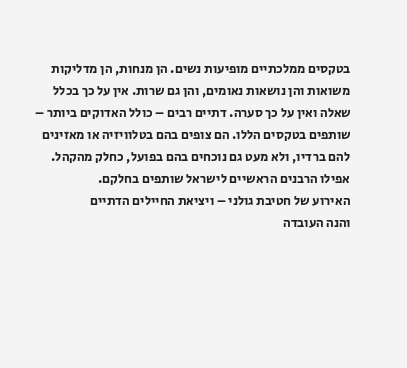בטקסים ממלכתיים מופיעות נשים. הן מנחות, הן מדליקות משואות והן נושאות נאומים, והן גם שרות. אין על כך בכלל שאלה ואין על כך סערה. דתיים רבים – כולל האדוקים ביותר – שותפים בטקסים הללו. הם צופים בהם בטלוויזיה או מאזינים להם ברדיו, ולא מעט גם נוכחים בהם בפועל, כחלק מהקהל. אפילו הרבנים הראשיים לישראל שותפים בחלקם.
האירוע של חטיבת גולני – ויציאת החיילים הדתיים
והנה העובדה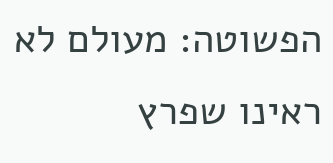הפשוטה: מעולם לא ראינו שפרץ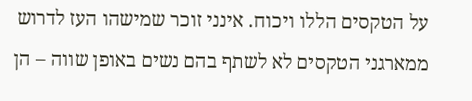על הטקסים הללו ויכוח. אינני זוכר שמישהו העז לדרוש ממארגני הטקסים לא לשתף בהם נשים באופן שווה – הן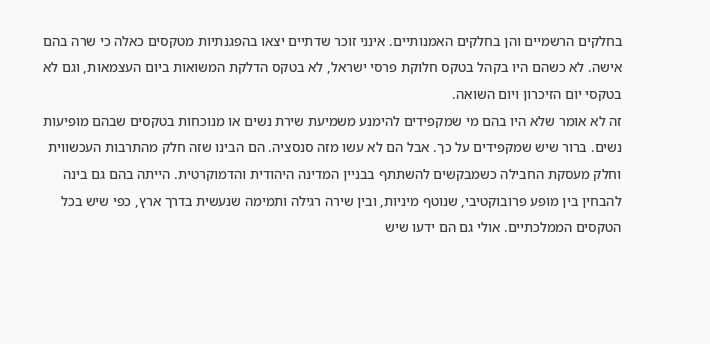בחלקים הרשמיים והן בחלקים האמנותיים. אינני זוכר שדתיים יצאו בהפגנתיות מטקסים כאלה כי שרה בהם אישה. לא כשהם היו בקהל בטקס חלוקת פרסי ישראל, לא בטקס הדלקת המשואות ביום העצמאות, וגם לא בטקסי יום הזיכרון ויום השואה.
זה לא אומר שלא היו בהם מי שמקפידים להימנע משמיעת שירת נשים או מנוכחות בטקסים שבהם מופיעות נשים. ברור שיש שמקפידים על כך. אבל הם לא עשו מזה סנסציה. הם הבינו שזה חלק מהתרבות העכשווית וחלק מעסקת החבילה כשמבקשים להשתתף בבניין המדינה היהודית והדמוקרטית. הייתה בהם גם בינה להבחין בין מופע פרובוקטיבי, שנוטף מיניות, ובין שירה רגילה ותמימה שנעשית בדרך ארץ, כפי שיש בכל הטקסים הממלכתיים. אולי גם הם ידעו שיש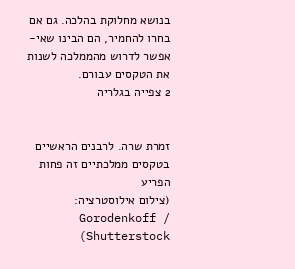בנושא מחלוקת בהלכה. גם אם בחרו להחמיר, הם הבינו שאי-אפשר לדרוש מהממלכה לשנות את הטקסים עבורם.
2 צפייה בגלריה


זמרת שרה. לרבנים הראשיים בטקסים ממלכתיים זה פחות הפריע
(צילום אילוסטרציה: Gorodenkoff / Shutterstock)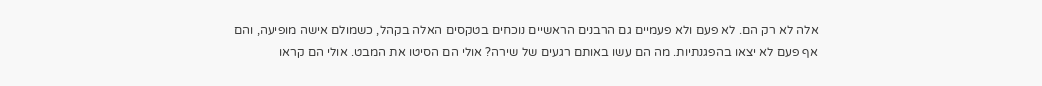אלה לא רק הם. לא פעם ולא פעמיים גם הרבנים הראשיים נוכחים בטקסים האלה בקהל, כשמולם אישה מופיעה, והם אף פעם לא יצאו בהפגנתיות. מה הם עשו באותם רגעים של שירה? אולי הם הסיטו את המבט. אולי הם קראו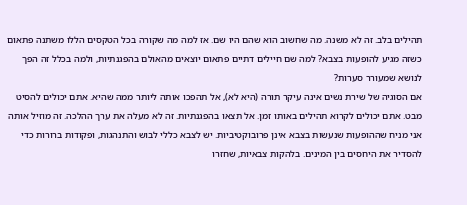תהילים בלב. זה לא משנה. מה שחשוב הוא שהם היו שם. אז למה מה שקורה בכל הטקסים הללו משתנה פתאום כשזה מגיע להופעות בצבא? למה שם חיילים דתיים פתאום יוצאים מהאולם בהפגנתיות, ולמה בכלל זה הפך לנושא שמעורר סערות?
אם הסוגיה של שירת נשים אינה עיקר תורה (היא לא), אל תהפכו אותה ליותר ממה שהיא. אתם יכולים להסיט מבט. אתם יכולים לקרוא תהילים באותו זמן. אל תצאו בהפגנתיות. זה לא מעלה את ערך ההלכה. זה מוזיל אותה
אני מניח שההופעות שנעשות בצבא אינן פרובוקטיביות. יש לצבא כללי לבוש והתנהגות, ופקודות ברורות כדי להסדיר את היחסים בין המינים. בלהקות צבאיות, שחזרו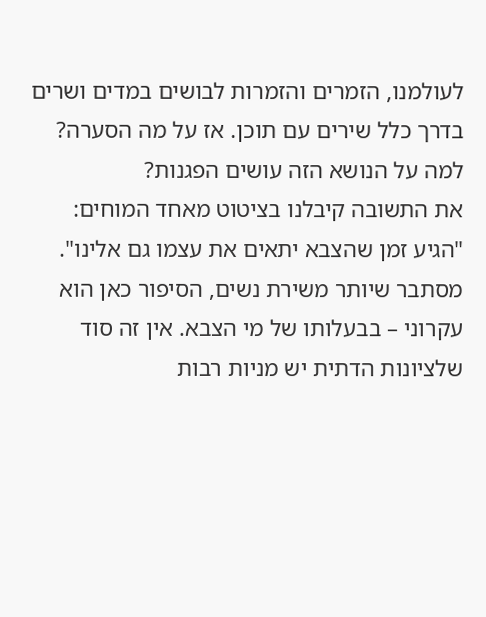לעולמנו, הזמרים והזמרות לבושים במדים ושרים בדרך כלל שירים עם תוכן. אז על מה הסערה? למה על הנושא הזה עושים הפגנות?
את התשובה קיבלנו בציטוט מאחד המוחים: "הגיע זמן שהצבא יתאים את עצמו גם אלינו". מסתבר שיותר משירת נשים, הסיפור כאן הוא עקרוני – בבעלותו של מי הצבא. אין זה סוד שלציונות הדתית יש מניות רבות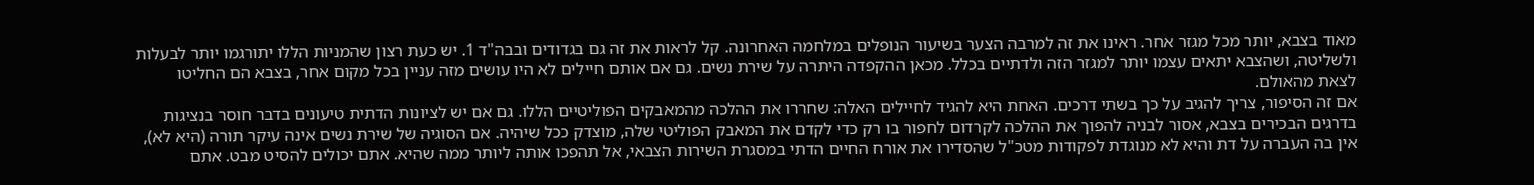מאוד בצבא, יותר מכל מגזר אחר. ראינו את זה למרבה הצער בשיעור הנופלים במלחמה האחרונה. קל לראות את זה גם בגדודים ובבה"ד 1. יש כעת רצון שהמניות הללו יתורגמו יותר לבעלות ולשליטה, ושהצבא יתאים עצמו יותר למגזר הזה ולדתיים בכלל. מכאן ההקפדה היתרה על שירת נשים. גם אם אותם חיילים לא היו עושים מזה עניין בכל מקום אחר, בצבא הם החליטו לצאת מהאולם.
אם זה הסיפור, צריך להגיב על כך בשתי דרכים. האחת היא להגיד לחיילים האלה: שחררו את ההלכה מהמאבקים הפוליטיים הללו. גם אם יש לציונות הדתית טיעונים בדבר חוסר בנציגות בדרגים הבכירים בצבא, אסור לבניה להפוך את ההלכה לקרדום לחפור בו רק כדי לקדם את המאבק הפוליטי שלה, מוצדק ככל שיהיה. אם הסוגיה של שירת נשים אינה עיקר תורה (היא לא), אין בה העברה על דת והיא לא מנוגדת לפקודות מטכ"ל שהסדירו את אורח החיים הדתי במסגרת השירות הצבאי, אל תהפכו אותה ליותר ממה שהיא. אתם יכולים להסיט מבט. אתם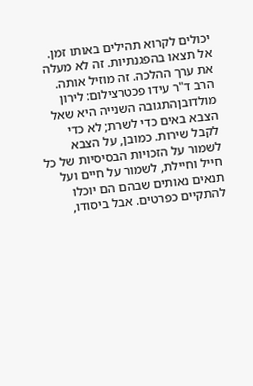יכולים לקרוא תהילים באותו זמן. אל תצאו בהפגנתיות. זה לא מעלה את ערך ההלכה. זה מוזיל אותה.
הרב ד"ר עידו פכטרצילום: לירון מולדובןהתגובה השנייה היא שאל הצבא באים כדי לשרת; לא כדי לקבל שירות. כמובן, על הצבא לשמור על הזכויות הבסיסיות של כל חייל וחיילת, לשמור על חיים ועל תנאים נאותים שבהם הם יוכלו להתקיים כפרטים. אבל ביסודו,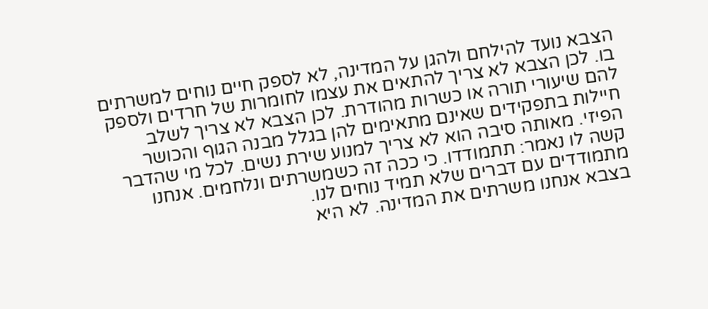הצבא נועד להילחם ולהגן על המדינה, לא לספק חיים נוחים למשרתים בו. לכן הצבא לא צריך להתאים את עצמו לחומרות של חרדים ולספק להם שיעורי תורה או כשרות מהודרת. לכן הצבא לא צריך לשלב חיילות בתפקידים שאינם מתאימים להן בגלל מבנה הגוף והכושר הפיזי. מאותה סיבה הוא לא צריך למנוע שירת נשים. לכל מי שהדבר קשה לו נאמר: תתמודדו. כי ככה זה כשמשרתים ונלחמים. אנחנו מתמודדים עם דברים שלא תמיד נוחים לנו.
בצבא אנחנו משרתים את המדינה. לא היא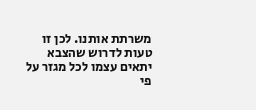משרתת אותנו. לכן זו טעות לדרוש שהצבא יתאים עצמו לכל מגזר על פי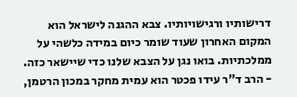דרישותיו ורגישויותיו. צבא ההגנה לישראל הוא המקום האחרון שעוד שומר כיום במידה כלשהי על ממלכתיות. בואו נגן על הצבא שלנו כדי שיישאר כזה.
- הרב ד"ר עידו פכטר הוא עמית מחקר במכון הרטמן,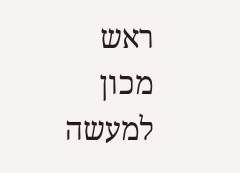ראש מכון למעשה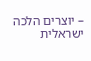– יוצרים הלכה ישראלית